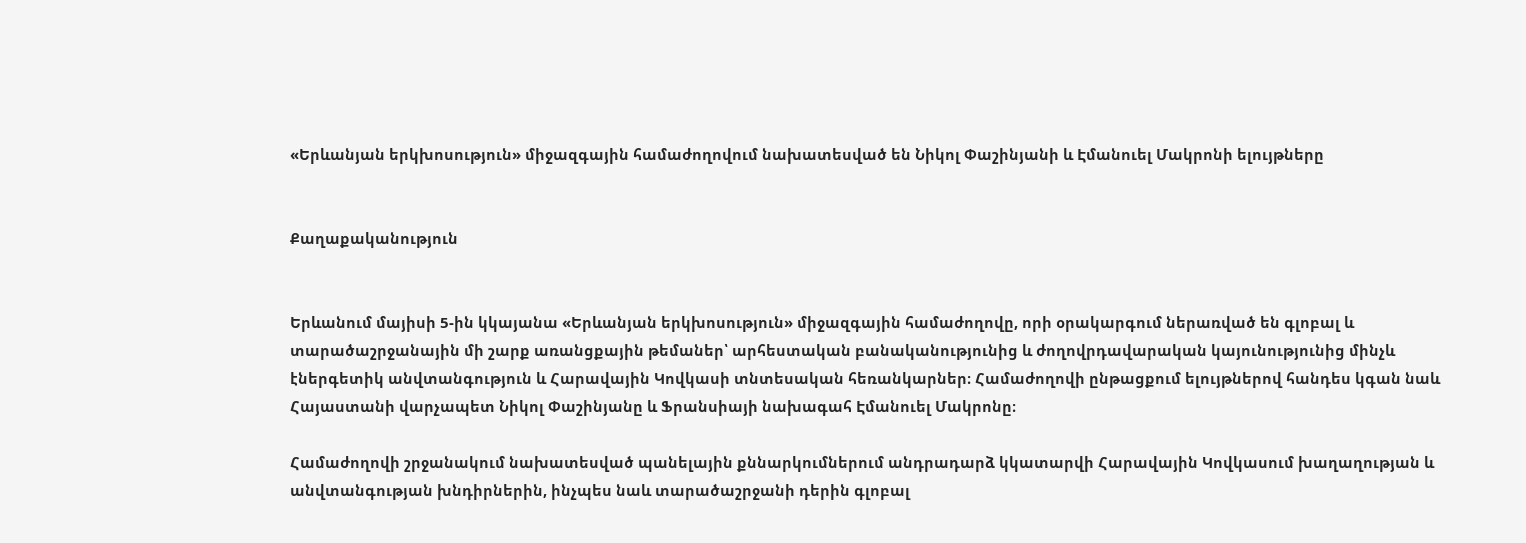«Երևանյան երկխոսություն» միջազգային համաժողովում նախատեսված են Նիկոլ Փաշինյանի և Էմանուել Մակրոնի ելույթները


Քաղաքականություն


Երևանում մայիսի 5-ին կկայանա «Երևանյան երկխոսություն» միջազգային համաժողովը, որի օրակարգում ներառված են գլոբալ և տարածաշրջանային մի շարք առանցքային թեմաներ՝ արհեստական բանականությունից և ժողովրդավարական կայունությունից մինչև էներգետիկ անվտանգություն և Հարավային Կովկասի տնտեսական հեռանկարներ։ Համաժողովի ընթացքում ելույթներով հանդես կգան նաև Հայաստանի վարչապետ Նիկոլ Փաշինյանը և Ֆրանսիայի նախագահ Էմանուել Մակրոնը։

Համաժողովի շրջանակում նախատեսված պանելային քննարկումներում անդրադարձ կկատարվի Հարավային Կովկասում խաղաղության և անվտանգության խնդիրներին, ինչպես նաև տարածաշրջանի դերին գլոբալ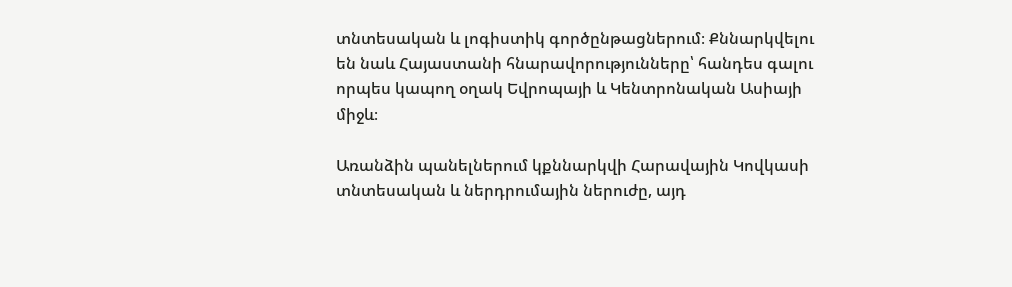տնտեսական և լոգիստիկ գործընթացներում։ Քննարկվելու են նաև Հայաստանի հնարավորությունները՝ հանդես գալու որպես կապող օղակ Եվրոպայի և Կենտրոնական Ասիայի միջև։

Առանձին պանելներում կքննարկվի Հարավային Կովկասի տնտեսական և ներդրումային ներուժը, այդ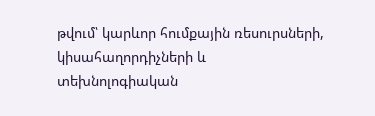թվում՝ կարևոր հումքային ռեսուրսների, կիսահաղորդիչների և տեխնոլոգիական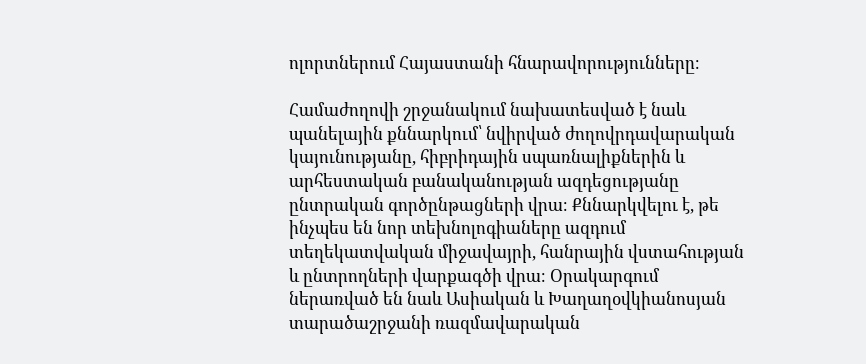ոլորտներում Հայաստանի հնարավորությունները։

Համաժողովի շրջանակում նախատեսված է նաև պանելային քննարկում՝ նվիրված ժողովրդավարական կայունությանը, հիբրիդային սպառնալիքներին և արհեստական բանականության ազդեցությանը ընտրական գործընթացների վրա։ Քննարկվելու է, թե ինչպես են նոր տեխնոլոգիաները ազդում տեղեկատվական միջավայրի, հանրային վստահության և ընտրողների վարքագծի վրա։ Օրակարգում ներառված են նաև Ասիական և Խաղաղօվկիանոսյան տարածաշրջանի ռազմավարական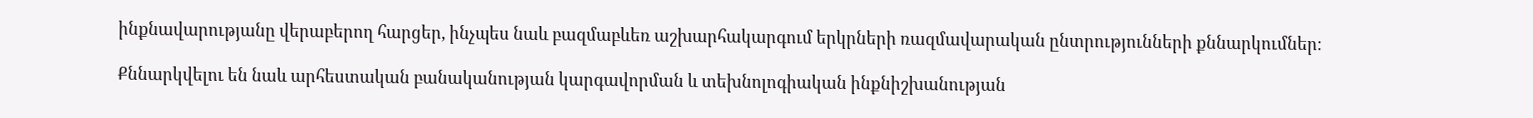ինքնավարությանը վերաբերող հարցեր, ինչպես նաև բազմաբևեռ աշխարհակարգում երկրների ռազմավարական ընտրությունների քննարկումներ։

Քննարկվելու են նաև արհեստական բանականության կարգավորման և տեխնոլոգիական ինքնիշխանության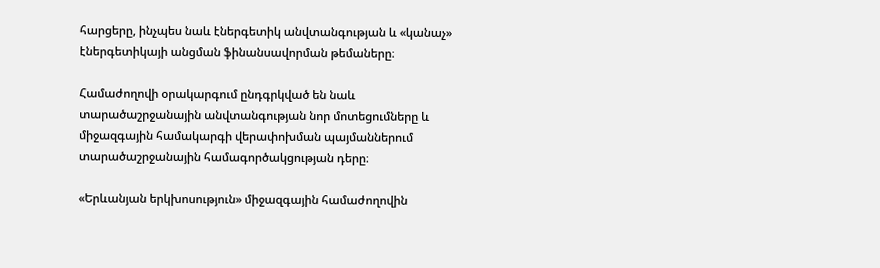հարցերը, ինչպես նաև էներգետիկ անվտանգության և «կանաչ» էներգետիկայի անցման ֆինանսավորման թեմաները։

Համաժողովի օրակարգում ընդգրկված են նաև տարածաշրջանային անվտանգության նոր մոտեցումները և միջազգային համակարգի վերափոխման պայմաններում տարածաշրջանային համագործակցության դերը։

«Երևանյան երկխոսություն» միջազգային համաժողովին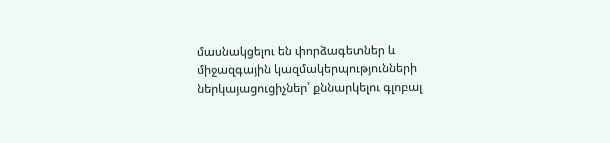մասնակցելու են փորձագետներ և միջազգային կազմակերպությունների ներկայացուցիչներ՝ քննարկելու գլոբալ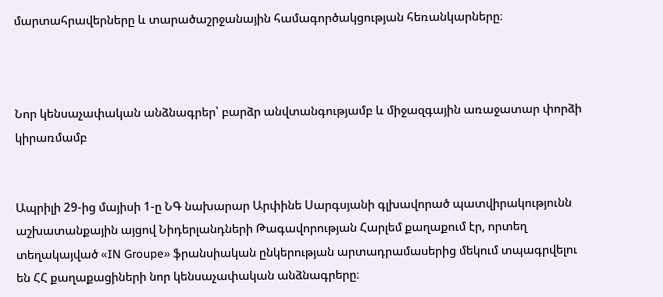մարտահրավերները և տարածաշրջանային համագործակցության հեռանկարները։



Նոր կենսաչափական անձնագրեր՝ բարձր անվտանգությամբ և միջազգային առաջատար փորձի կիրառմամբ


Ապրիլի 29-ից մայիսի 1-ը ՆԳ նախարար Արփինե Սարգսյանի գլխավորած պատվիրակությունն աշխատանքային այցով Նիդերլանդների Թագավորության Հարլեմ քաղաքում էր, որտեղ տեղակայված «IN Groupe» ֆրանսիական ընկերության արտադրամասերից մեկում տպագրվելու են ՀՀ քաղաքացիների նոր կենսաչափական անձնագրերը։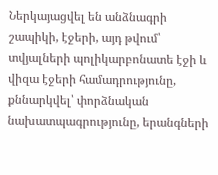Ներկայացվել են անձնագրի շապիկի, էջերի, այդ թվում՝ տվյալների պոլիկարբոնատե էջի և վիզա էջերի համադրությունը, քննարկվել՝ փորձնական նախատպագրությունը, երանգների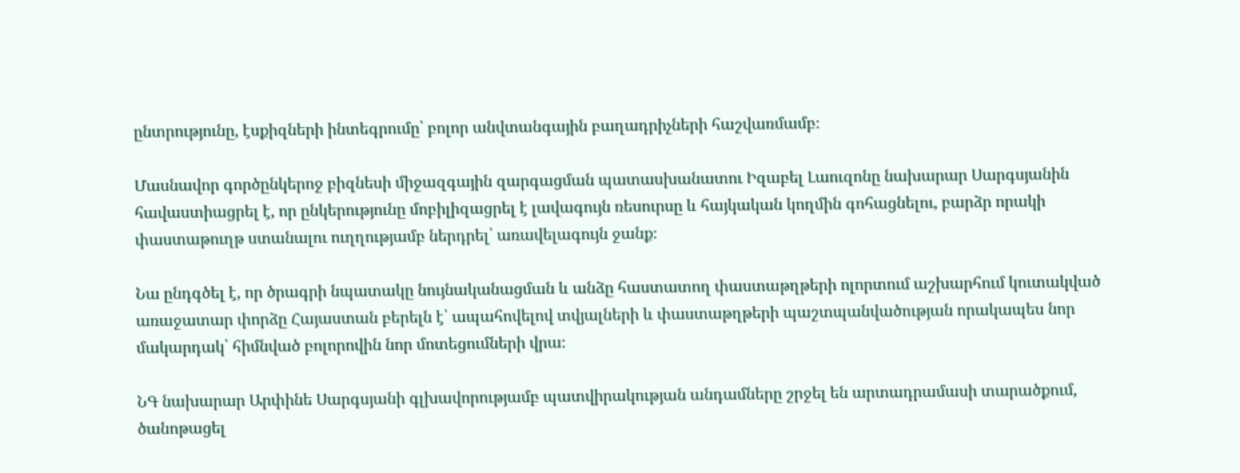ընտրությունը, էսքիզների ինտեգրումը՝ բոլոր անվտանգային բաղադրիչների հաշվառմամբ։

Մասնավոր գործընկերոջ բիզնեսի միջազգային զարգացման պատասխանատու Իզաբել Լաուզոնը նախարար Սարգսյանին հավաստիացրել է, որ ընկերությունը մոբիլիզացրել է լավագույն ռեսուրսը և հայկական կողմին գոհացնելու, բարձր որակի փաստաթուղթ ստանալու ուղղությամբ ներդրել՝ առավելագույն ջանք։

Նա ընդգծել է, որ ծրագրի նպատակը նույնականացման և անձը հաստատող փաստաթղթերի ոլորտում աշխարհում կուտակված առաջատար փորձը Հայաստան բերելն է՝ ապահովելով տվյալների և փաստաթղթերի պաշտպանվածության որակապես նոր մակարդակ՝ հիմնված բոլորովին նոր մոտեցումների վրա։

ՆԳ նախարար Արփինե Սարգսյանի գլխավորությամբ պատվիրակության անդամները շրջել են արտադրամասի տարածքում, ծանոթացել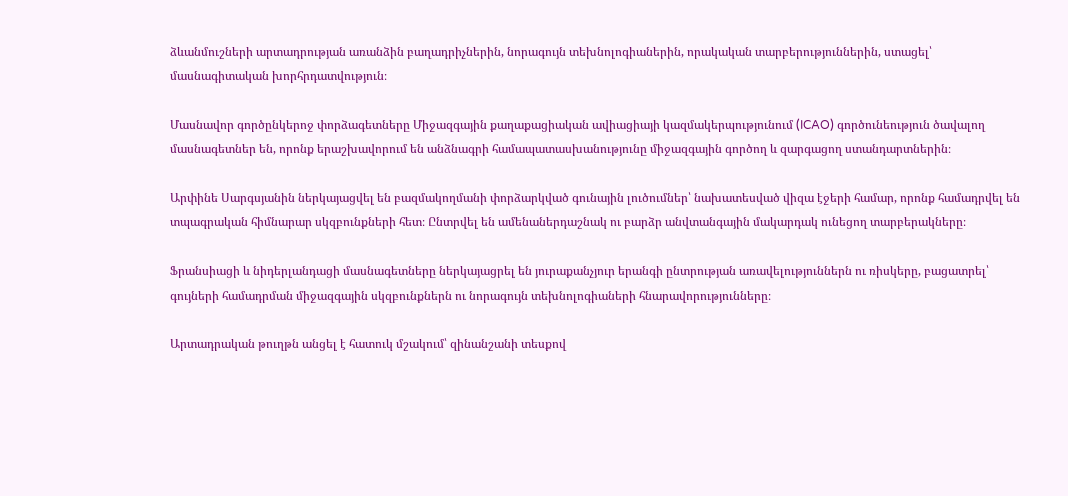ձևանմուշների արտադրության առանձին բաղադրիչներին, նորագույն տեխնոլոգիաներին, որակական տարբերություններին, ստացել՝ մասնագիտական խորհրդատվություն։

Մասնավոր գործընկերոջ փորձագետները Միջազգային քաղաքացիական ավիացիայի կազմակերպությունում (ICAO) գործունեություն ծավալող մասնագետներ են, որոնք երաշխավորում են անձնագրի համապատասխանությունը միջազգային գործող և զարգացող ստանդարտներին։

Արփինե Սարգսյանին ներկայացվել են բազմակողմանի փորձարկված գունային լուծումներ՝ նախատեսված վիզա էջերի համար, որոնք համադրվել են տպագրական հիմնարար սկզբունքների հետ։ Ընտրվել են ամենաներդաշնակ ու բարձր անվտանգային մակարդակ ունեցող տարբերակները։

Ֆրանսիացի և նիդերլանդացի մասնագետները ներկայացրել են յուրաքանչյուր երանգի ընտրության առավելություններն ու ռիսկերը, բացատրել՝ գույների համադրման միջազգային սկզբունքներն ու նորագույն տեխնոլոգիաների հնարավորությունները։

Արտադրական թուղթն անցել է հատուկ մշակում՝ զինանշանի տեսքով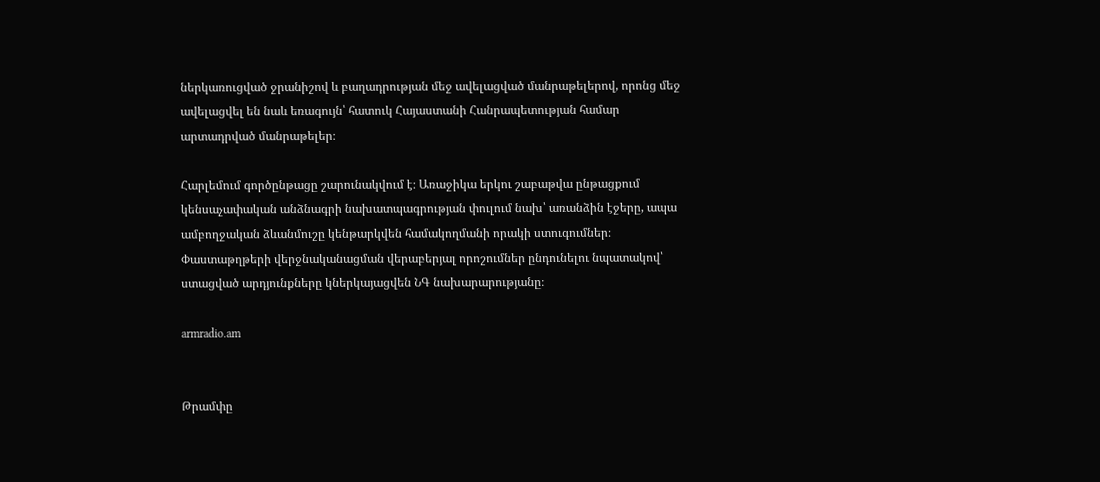ներկառուցված ջրանիշով և բաղադրության մեջ ավելացված մանրաթելերով, որոնց մեջ ավելացվել են նաև եռագույն՝ հատուկ Հայաստանի Հանրապետության համար արտադրված մանրաթելեր։

Հարլեմում գործընթացը շարունակվում է։ Առաջիկա երկու շաբաթվա ընթացքում կենսաչափական անձնագրի նախատպագրության փուլում նախ՝ առանձին էջերը, ապա ամբողջական ձևանմուշը կենթարկվեն համակողմանի որակի ստուգումներ։ Փաստաթղթերի վերջնականացման վերաբերյալ որոշումներ ընդունելու նպատակով՝ ստացված արդյունքները կներկայացվեն ՆԳ նախարարությանը։

armradio.am


Թրամփը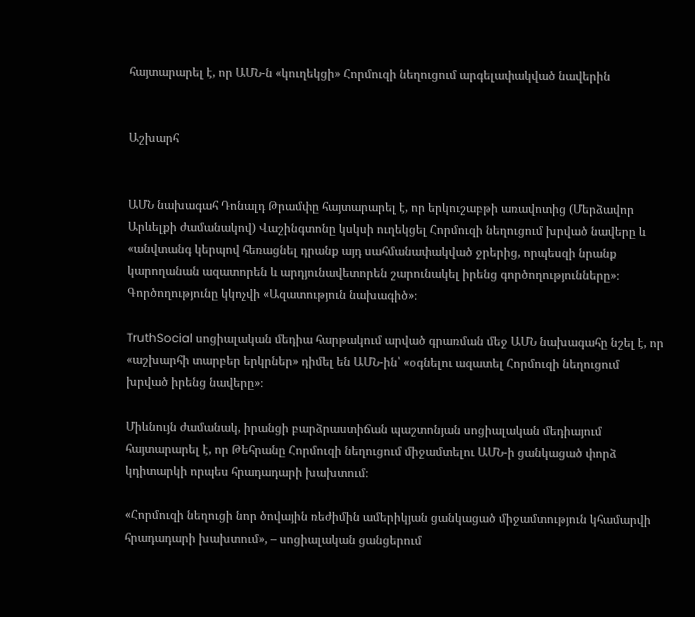հայտարարել է, որ ԱՄՆ-ն «կուղեկցի» Հորմուզի նեղուցում արգելափակված նավերին


Աշխարհ


ԱՄՆ նախագահ Դոնալդ Թրամփը հայտարարել է, որ երկուշաբթի առավոտից (Մերձավոր Արևելքի ժամանակով) Վաշինգտոնը կսկսի ուղեկցել Հորմուզի նեղուցում խրված նավերը և «անվտանգ կերպով հեռացնել դրանք այդ սահմանափակված ջրերից, որպեսզի նրանք կարողանան ազատորեն և արդյունավետորեն շարունակել իրենց գործողությունները»։ Գործողությունը կկոչվի «Ազատություն նախագիծ»։

TruthSocial սոցիալական մեդիա հարթակում արված գրառման մեջ ԱՄՆ նախագահը նշել է, որ «աշխարհի տարբեր երկրներ» դիմել են ԱՄՆ-ին՝ «օգնելու ազատել Հորմուզի նեղուցում խրված իրենց նավերը»։

Միևնույն ժամանակ, իրանցի բարձրաստիճան պաշտոնյան սոցիալական մեդիայում հայտարարել է, որ Թեհրանը Հորմուզի նեղուցում միջամտելու ԱՄՆ-ի ցանկացած փորձ կդիտարկի որպես հրադադարի խախտում։

«Հորմուզի նեղուցի նոր ծովային ռեժիմին ամերիկյան ցանկացած միջամտություն կհամարվի հրադադարի խախտում», – սոցիալական ցանցերում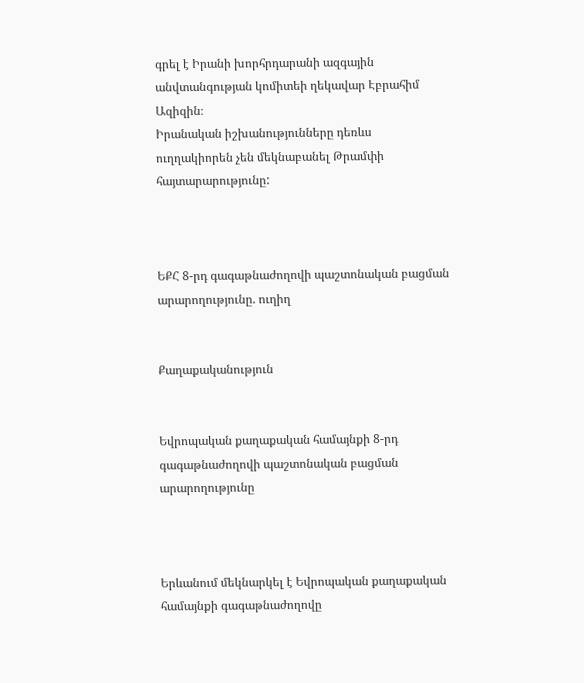գրել է Իրանի խորհրդարանի ազգային անվտանգության կոմիտեի ղեկավար Էբրահիմ Ազիզին։
Իրանական իշխանությունները դեռևս ուղղակիորեն չեն մեկնաբանել Թրամփի հայտարարությունը:



ԵՔՀ 8-րդ գագաթնաժողովի պաշտոնական բացման արարողությունը. ուղիղ


Քաղաքականություն


Եվրոպական քաղաքական համայնքի 8-րդ գագաթնաժողովի պաշտոնական բացման արարողությունը



Երևանում մեկնարկել է Եվրոպական քաղաքական համայնքի գագաթնաժողովը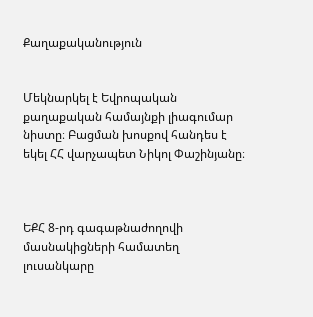Քաղաքականություն


Մեկնարկել է Եվրոպական քաղաքական համայնքի լիագումար նիստը։ Բացման խոսքով հանդես է եկել ՀՀ վարչապետ Նիկոլ Փաշինյանը։



ԵՔՀ 8-րդ գագաթնաժողովի մասնակիցների համատեղ լուսանկարը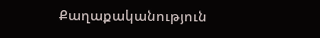Քաղաքականություն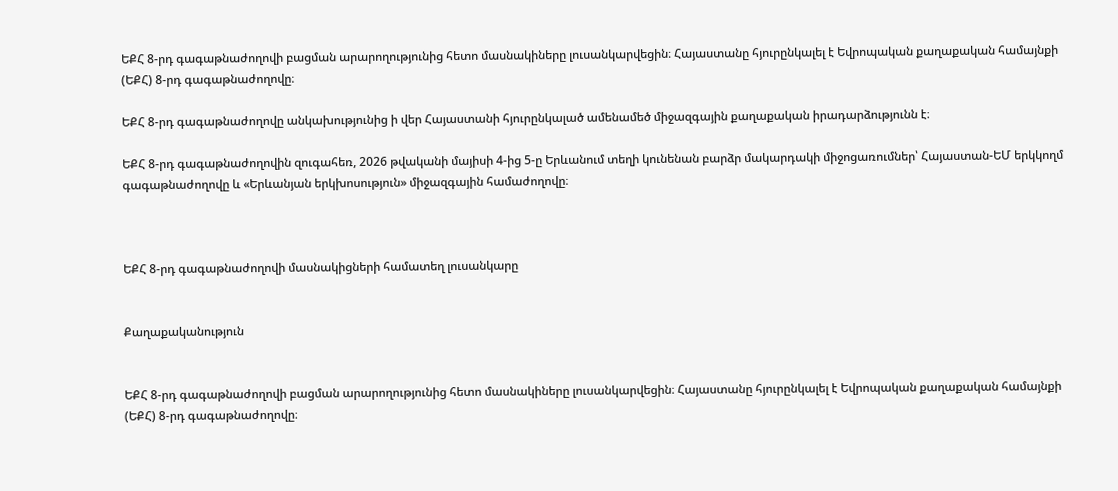ԵՔՀ 8-րդ գագաթնաժողովի բացման արարողությունից հետո մասնակիները լուսանկարվեցին։ Հայաստանը հյուրընկալել է Եվրոպական քաղաքական համայնքի (ԵՔՀ) 8-րդ գագաթնաժողովը։

ԵՔՀ 8-րդ գագաթնաժողովը անկախությունից ի վեր Հայաստանի հյուրընկալած ամենամեծ միջազգային քաղաքական իրադարձությունն է։

ԵՔՀ 8-րդ գագաթնաժողովին զուգահեռ, 2026 թվականի մայիսի 4-ից 5-ը Երևանում տեղի կունենան բարձր մակարդակի միջոցառումներ՝ Հայաստան-ԵՄ երկկողմ գագաթնաժողովը և «Երևանյան երկխոսություն» միջազգային համաժողովը։



ԵՔՀ 8-րդ գագաթնաժողովի մասնակիցների համատեղ լուսանկարը


Քաղաքականություն


ԵՔՀ 8-րդ գագաթնաժողովի բացման արարողությունից հետո մասնակիները լուսանկարվեցին։ Հայաստանը հյուրընկալել է Եվրոպական քաղաքական համայնքի (ԵՔՀ) 8-րդ գագաթնաժողովը։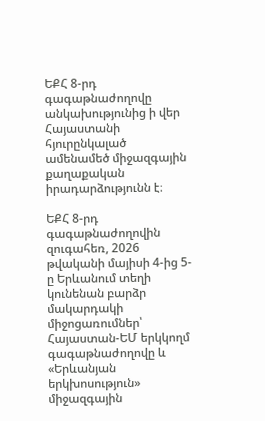ԵՔՀ 8-րդ գագաթնաժողովը անկախությունից ի վեր Հայաստանի հյուրընկալած ամենամեծ միջազգային քաղաքական իրադարձությունն է։

ԵՔՀ 8-րդ գագաթնաժողովին զուգահեռ, 2026 թվականի մայիսի 4-ից 5-ը Երևանում տեղի կունենան բարձր մակարդակի միջոցառումներ՝ Հայաստան-ԵՄ երկկողմ գագաթնաժողովը և «Երևանյան երկխոսություն» միջազգային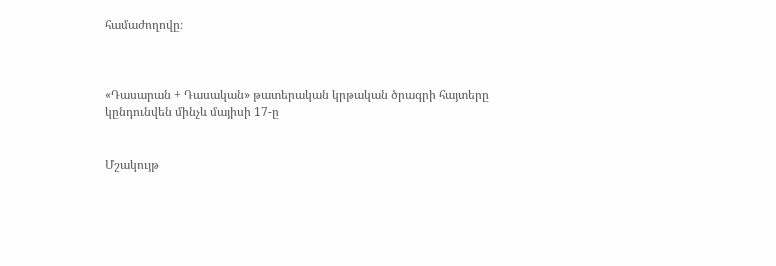համաժողովը։



«Դասարան + Դասական» թատերական կրթական ծրագրի հայտերը կընդունվեն մինչև մայիսի 17-ը


Մշակույթ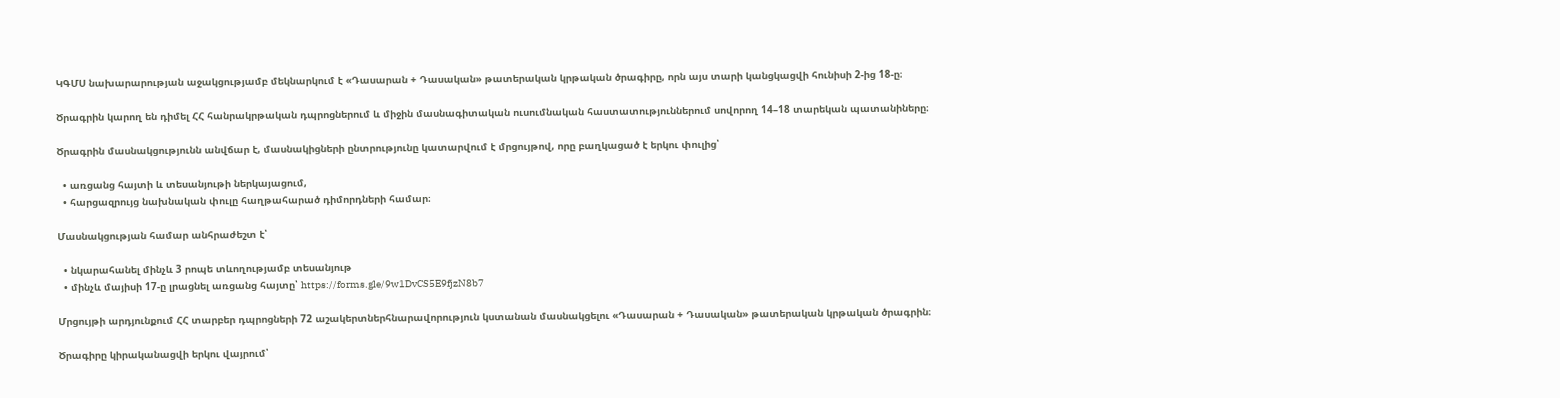ԿԳՄՍ նախարարության աջակցությամբ մեկնարկում է «Դասարան + Դասական» թատերական կրթական ծրագիրը, որն այս տարի կանցկացվի հունիսի 2-ից 18-ը։

Ծրագրին կարող են դիմել ՀՀ հանրակրթական դպրոցներում և միջին մասնագիտական ուսումնական հաստատություններում սովորող 14–18 տարեկան պատանիները։

Ծրագրին մասնակցությունն անվճար է, մասնակիցների ընտրությունը կատարվում է մրցույթով, որը բաղկացած է երկու փուլից՝

  • առցանց հայտի և տեսանյութի ներկայացում,
  • հարցազրույց նախնական փուլը հաղթահարած դիմորդների համար։

Մասնակցության համար անհրաժեշտ է՝

  • նկարահանել մինչև 3 րոպե տևողությամբ տեսանյութ
  • մինչև մայիսի 17-ը լրացնել առցանց հայտը՝ https://forms.gle/9w1DvCS5E9fjzN8b7

Մրցույթի արդյունքում ՀՀ տարբեր դպրոցների 72 աշակերտներհնարավորություն կստանան մասնակցելու «Դասարան + Դասական» թատերական կրթական ծրագրին։

Ծրագիրը կիրականացվի երկու վայրում՝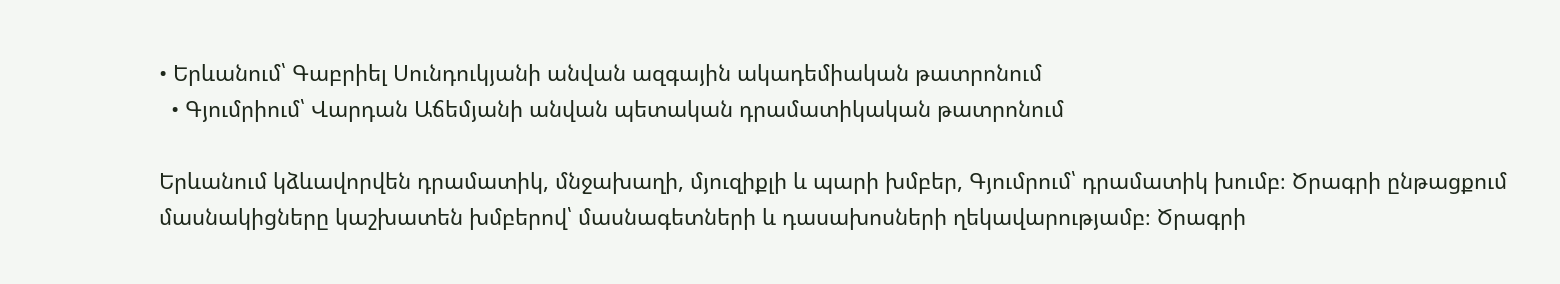• Երևանում՝ Գաբրիել Սունդուկյանի անվան ազգային ակադեմիական թատրոնում
  • Գյումրիում՝ Վարդան Աճեմյանի անվան պետական դրամատիկական թատրոնում

Երևանում կձևավորվեն դրամատիկ, մնջախաղի, մյուզիքլի և պարի խմբեր, Գյումրում՝ դրամատիկ խումբ։ Ծրագրի ընթացքում մասնակիցները կաշխատեն խմբերով՝ մասնագետների և դասախոսների ղեկավարությամբ։ Ծրագրի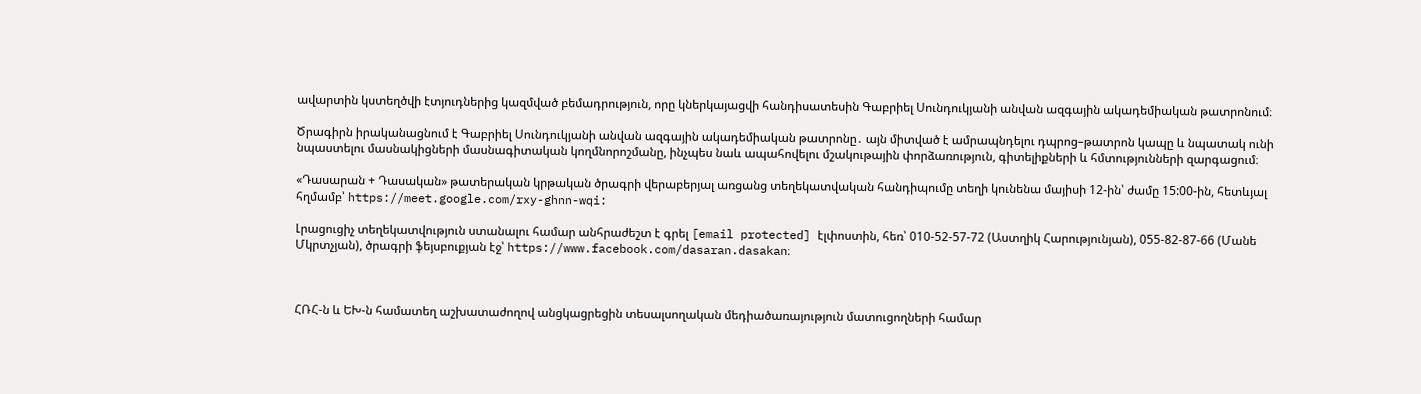ավարտին կստեղծվի էտյուդներից կազմված բեմադրություն, որը կներկայացվի հանդիսատեսին Գաբրիել Սունդուկյանի անվան ազգային ակադեմիական թատրոնում։

Ծրագիրն իրականացնում է Գաբրիել Սունդուկյանի անվան ազգային ակադեմիական թատրոնը․ այն միտված է ամրապնդելու դպրոց–թատրոն կապը և նպատակ ունի նպաստելու մասնակիցների մասնագիտական կողմնորոշմանը, ինչպես նաև ապահովելու մշակութային փորձառություն, գիտելիքների և հմտությունների զարգացում։

«Դասարան + Դասական» թատերական կրթական ծրագրի վերաբերյալ առցանց տեղեկատվական հանդիպումը տեղի կունենա մայիսի 12-ին՝ ժամը 15:00-ին, հետևյալ հղմամբ՝ https://meet.google.com/rxy-ghnn-wqi:

Լրացուցիչ տեղեկատվություն ստանալու համար անհրաժեշտ է գրել [email protected] էլփոստին, հեռ՝ 010-52-57-72 (Աստղիկ Հարությունյան), 055-82-87-66 (Մանե Մկրտչյան), ծրագրի ֆեյսբուքյան էջ՝ https://www.facebook.com/dasaran.dasakan։



ՀՌՀ-ն և ԵԽ-ն համատեղ աշխատաժողով անցկացրեցին տեսալսողական մեդիածառայություն մատուցողների համար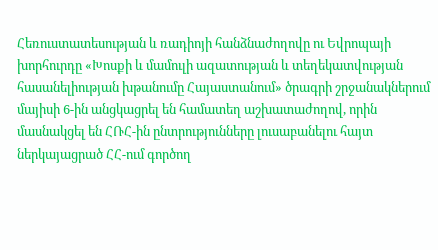Հեռուստատեսության և ռադիոյի հանձնաժողովը ու Եվրոպայի խորհուրդը «Խոսքի և մամուլի ազատության և տեղեկատվության հասանելիության խթանումը Հայաստանում» ծրագրի շրջանակներում մայիսի 6-ին անցկացրել են համատեղ աշխատաժողով, որին մասնակցել են ՀՌՀ-ին ընտրությունները լուսաբանելու հայտ ներկայացրած ՀՀ-ում գործող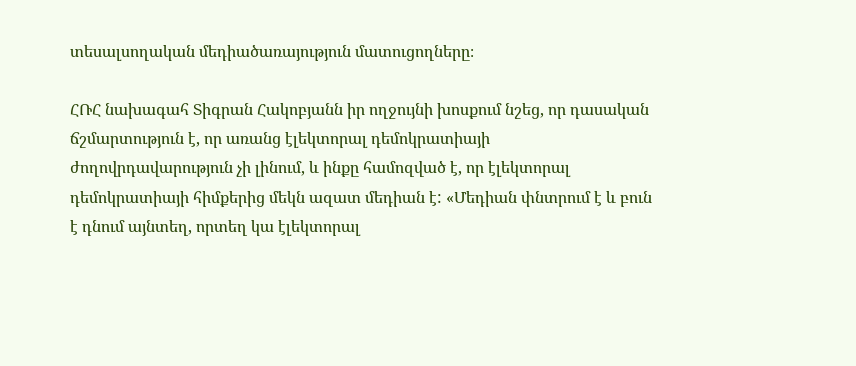տեսալսողական մեդիածառայություն մատուցողները։

ՀՌՀ նախագահ Տիգրան Հակոբյանն իր ողջույնի խոսքում նշեց, որ դասական ճշմարտություն է, որ առանց էլեկտորալ դեմոկրատիայի ժողովրդավարություն չի լինում, և ինքը համոզված է, որ էլեկտորալ դեմոկրատիայի հիմքերից մեկն ազատ մեդիան է: «Մեդիան փնտրում է և բուն է դնում այնտեղ, որտեղ կա էլեկտորալ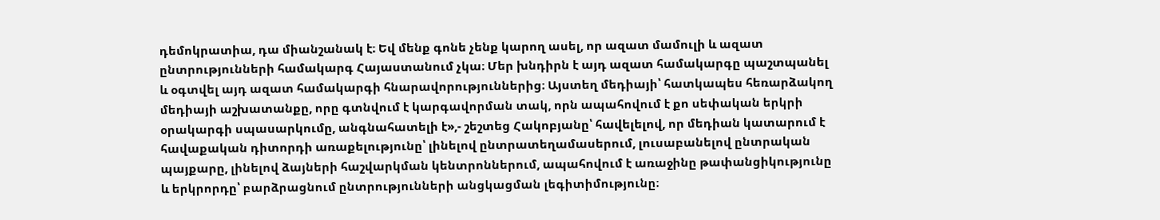դեմոկրատիա, դա միանշանակ է։ Եվ մենք գոնե չենք կարող ասել, որ ազատ մամուլի և ազատ ընտրությունների համակարգ Հայաստանում չկա։ Մեր խնդիրն է այդ ազատ համակարգը պաշտպանել և օգտվել այդ ազատ համակարգի հնարավորություններից։ Այստեղ մեդիայի՝ հատկապես հեռարձակող մեդիայի աշխատանքը, որը գտնվում է կարգավորման տակ, որն ապահովում է քո սեփական երկրի օրակարգի սպասարկումը, անգնահատելի է»,- շեշտեց Հակոբյանը՝ հավելելով, որ մեդիան կատարում է հավաքական դիտորդի առաքելությունը՝ լինելով ընտրատեղամասերում, լուսաբանելով ընտրական պայքարը, լինելով ձայների հաշվարկման կենտրոններում, ապահովում է առաջինը թափանցիկությունը և երկրորդը՝ բարձրացնում ընտրությունների անցկացման լեգիտիմությունը։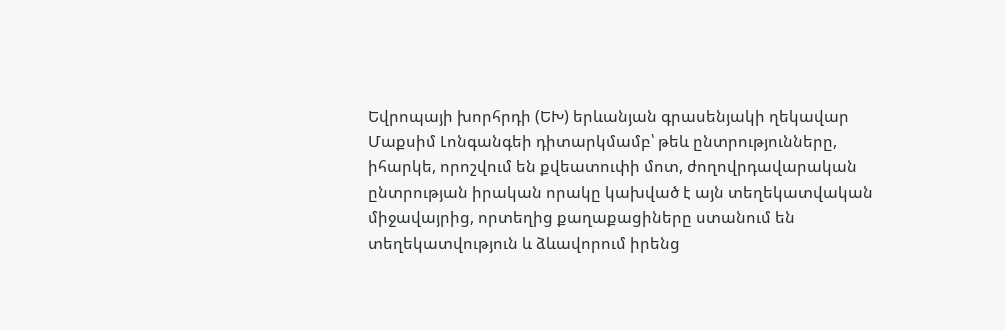Եվրոպայի խորհրդի (ԵԽ) երևանյան գրասենյակի ղեկավար Մաքսիմ Լոնգանգեի դիտարկմամբ՝ թեև ընտրությունները, իհարկե, որոշվում են քվեատուփի մոտ, ժողովրդավարական ընտրության իրական որակը կախված է այն տեղեկատվական միջավայրից, որտեղից քաղաքացիները ստանում են տեղեկատվություն և ձևավորում իրենց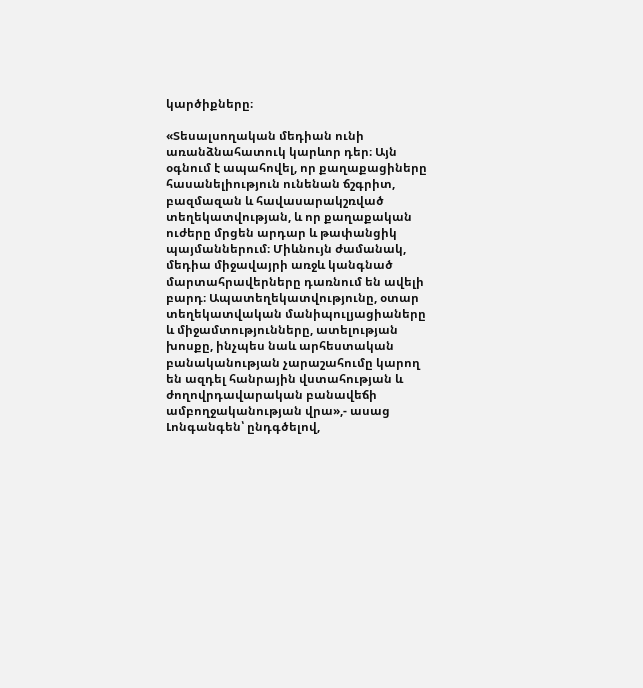կարծիքները։

«Տեսալսողական մեդիան ունի առանձնահատուկ կարևոր դեր։ Այն օգնում է ապահովել, որ քաղաքացիները հասանելիություն ունենան ճշգրիտ, բազմազան և հավասարակշռված տեղեկատվության, և որ քաղաքական ուժերը մրցեն արդար և թափանցիկ պայմաններում։ Միևնույն ժամանակ, մեդիա միջավայրի առջև կանգնած մարտահրավերները դառնում են ավելի բարդ։ Ապատեղեկատվությունը, օտար տեղեկատվական մանիպուլյացիաները և միջամտությունները, ատելության խոսքը, ինչպես նաև արհեստական բանականության չարաշահումը կարող են ազդել հանրային վստահության և ժողովրդավարական բանավեճի ամբողջականության վրա»,- ասաց Լոնգանգեն՝ ընդգծելով,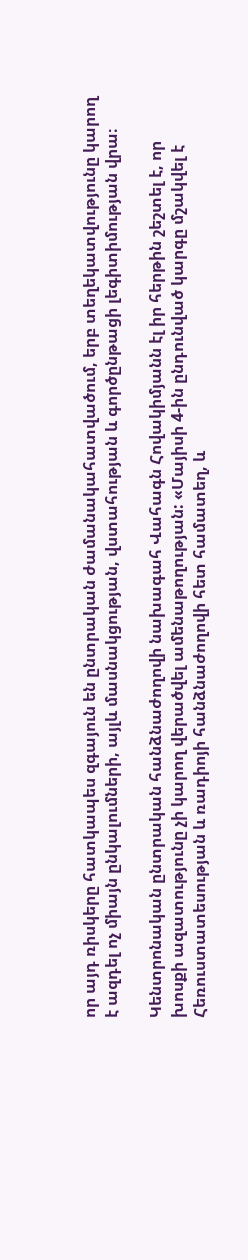որ այդ ռիսկերը հատկապես զգայուն են ընտրական ժամանակահատվածում, երբ տեղեկատվությունը կարող է ազդել ոչ միայն ընկալումների, այլև մասնակցության, վստահության և գործընթացի լեգիտիմության վրա։

Կենտրոնական ընտրական հանձնաժողովի նախագահ Վահագն Հովակիմյանն էլ իր հերթին շեշտել է, որ խոսքի ազատությունը չի կարող վերածվել ամենաթողության: «Մայիսի 4-ին ընդունված կարգը մշակվել է Հեռուստատեսության և ռադիոյի հանձնաժողովի հետ համատեղ, և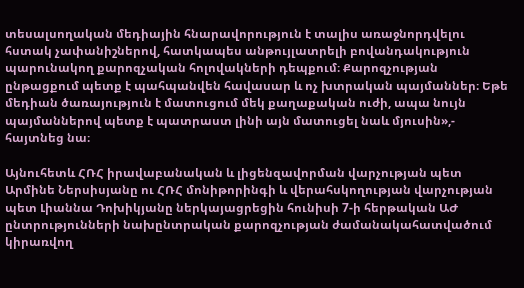տեսալսողական մեդիային հնարավորություն է տալիս առաջնորդվելու հստակ չափանիշներով, հատկապես անթույլատրելի բովանդակություն պարունակող քարոզչական հոլովակների դեպքում։ Քարոզչության ընթացքում պետք է պահպանվեն հավասար և ոչ խտրական պայմաններ։ Եթե մեդիան ծառայություն է մատուցում մեկ քաղաքական ուժի, ապա նույն պայմաններով պետք է պատրաստ լինի այն մատուցել նաև մյուսին»,- հայտնեց նա։

Այնուհետև ՀՌՀ իրավաբանական և լիցենզավորման վարչության պետ Արմինե Ներսիսյանը ու ՀՌՀ մոնիթորինգի և վերահսկողության վարչության պետ Լիաննա Դոխիկյանը ներկայացրեցին հունիսի 7-ի հերթական ԱԺ ընտրությունների նախընտրական քարոզչության ժամանակահատվածում կիրառվող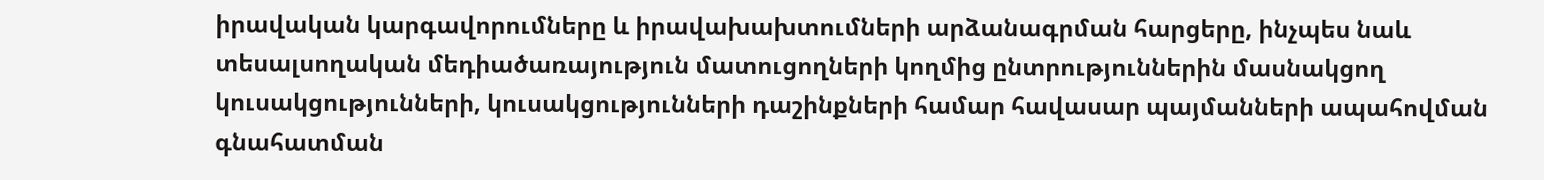իրավական կարգավորումները և իրավախախտումների արձանագրման հարցերը, ինչպես նաև տեսալսողական մեդիածառայություն մատուցողների կողմից ընտրություններին մասնակցող կուսակցությունների, կուսակցությունների դաշինքների համար հավասար պայմանների ապահովման գնահատման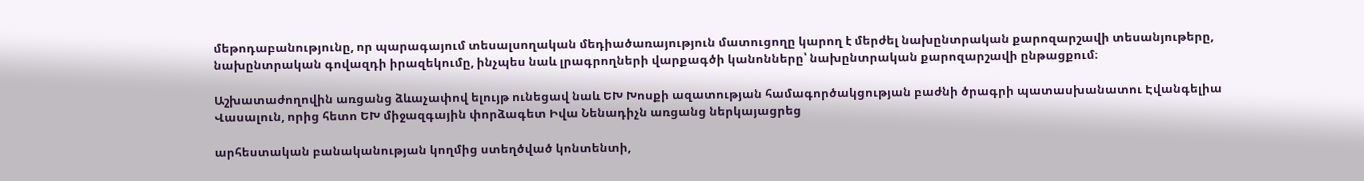մեթոդաբանությունը, որ պարագայում տեսալսողական մեդիածառայություն մատուցողը կարող է մերժել նախընտրական քարոզարշավի տեսանյութերը, նախընտրական գովազդի իրազեկումը, ինչպես նաև լրագրողների վարքագծի կանոնները՝ նախընտրական քարոզարշավի ընթացքում։

Աշխատաժողովին առցանց ձևաչափով ելույթ ունեցավ նաև ԵԽ Խոսքի ազատության համագործակցության բաժնի ծրագրի պատասխանատու Էվանգելիա Վասալուն, որից հետո ԵԽ միջազգային փորձագետ Իվա Նենադիչն առցանց ներկայացրեց

արհեստական բանականության կողմից ստեղծված կոնտենտի,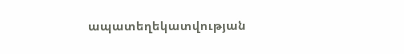ապատեղեկատվության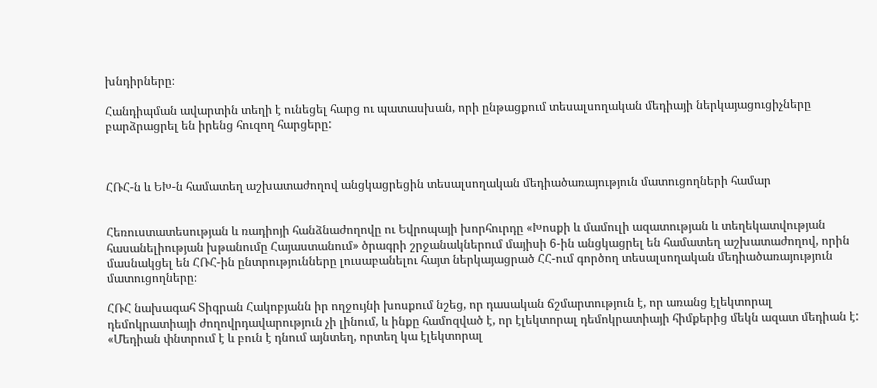խնդիրները։

Հանդիպման ավարտին տեղի է ունեցել հարց ու պատասխան, որի ընթացքում տեսալսողական մեդիայի ներկայացուցիչները բարձրացրել են իրենց հուզող հարցերը:



ՀՌՀ-ն և ԵԽ-ն համատեղ աշխատաժողով անցկացրեցին տեսալսողական մեդիածառայություն մատուցողների համար


Հեռուստատեսության և ռադիոյի հանձնաժողովը ու Եվրոպայի խորհուրդը «Խոսքի և մամուլի ազատության և տեղեկատվության հասանելիության խթանումը Հայաստանում» ծրագրի շրջանակներում մայիսի 6-ին անցկացրել են համատեղ աշխատաժողով, որին մասնակցել են ՀՌՀ-ին ընտրությունները լուսաբանելու հայտ ներկայացրած ՀՀ-ում գործող տեսալսողական մեդիածառայություն մատուցողները։

ՀՌՀ նախագահ Տիգրան Հակոբյանն իր ողջույնի խոսքում նշեց, որ դասական ճշմարտություն է, որ առանց էլեկտորալ դեմոկրատիայի ժողովրդավարություն չի լինում, և ինքը համոզված է, որ էլեկտորալ դեմոկրատիայի հիմքերից մեկն ազատ մեդիան է: «Մեդիան փնտրում է և բուն է դնում այնտեղ, որտեղ կա էլեկտորալ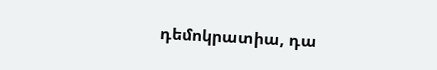դեմոկրատիա, դա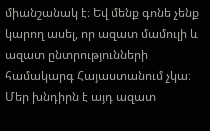միանշանակ է։ Եվ մենք գոնե չենք կարող ասել, որ ազատ մամուլի և ազատ ընտրությունների համակարգ Հայաստանում չկա։ Մեր խնդիրն է այդ ազատ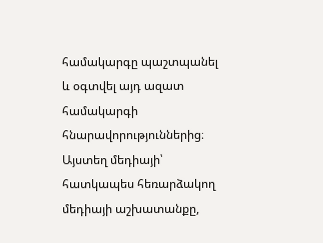համակարգը պաշտպանել և օգտվել այդ ազատ համակարգի հնարավորություններից։ Այստեղ մեդիայի՝ հատկապես հեռարձակող մեդիայի աշխատանքը,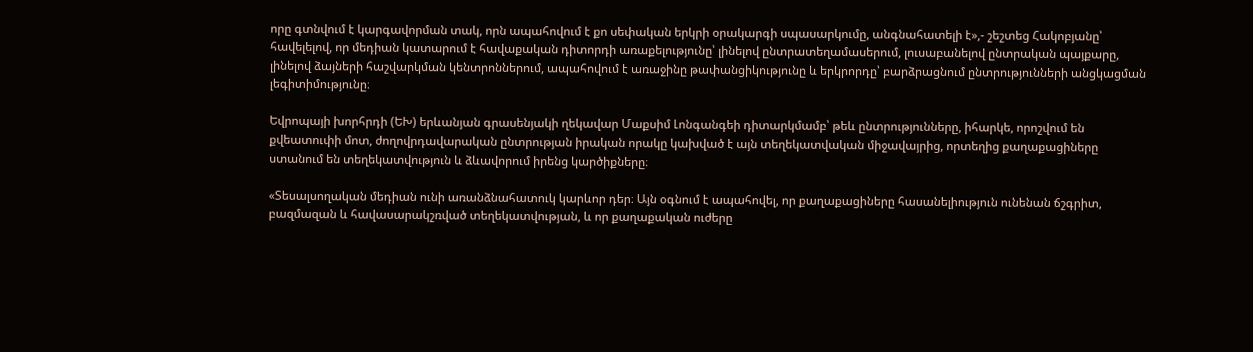որը գտնվում է կարգավորման տակ, որն ապահովում է քո սեփական երկրի օրակարգի սպասարկումը, անգնահատելի է»,- շեշտեց Հակոբյանը՝ հավելելով, որ մեդիան կատարում է հավաքական դիտորդի առաքելությունը՝ լինելով ընտրատեղամասերում, լուսաբանելով ընտրական պայքարը, լինելով ձայների հաշվարկման կենտրոններում, ապահովում է առաջինը թափանցիկությունը և երկրորդը՝ բարձրացնում ընտրությունների անցկացման լեգիտիմությունը։

Եվրոպայի խորհրդի (ԵԽ) երևանյան գրասենյակի ղեկավար Մաքսիմ Լոնգանգեի դիտարկմամբ՝ թեև ընտրությունները, իհարկե, որոշվում են քվեատուփի մոտ, ժողովրդավարական ընտրության իրական որակը կախված է այն տեղեկատվական միջավայրից, որտեղից քաղաքացիները ստանում են տեղեկատվություն և ձևավորում իրենց կարծիքները։

«Տեսալսողական մեդիան ունի առանձնահատուկ կարևոր դեր։ Այն օգնում է ապահովել, որ քաղաքացիները հասանելիություն ունենան ճշգրիտ, բազմազան և հավասարակշռված տեղեկատվության, և որ քաղաքական ուժերը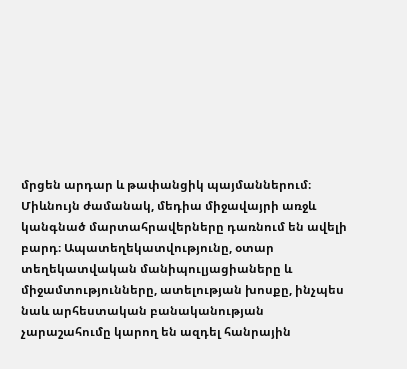մրցեն արդար և թափանցիկ պայմաններում։ Միևնույն ժամանակ, մեդիա միջավայրի առջև կանգնած մարտահրավերները դառնում են ավելի բարդ։ Ապատեղեկատվությունը, օտար տեղեկատվական մանիպուլյացիաները և միջամտությունները, ատելության խոսքը, ինչպես նաև արհեստական բանականության չարաշահումը կարող են ազդել հանրային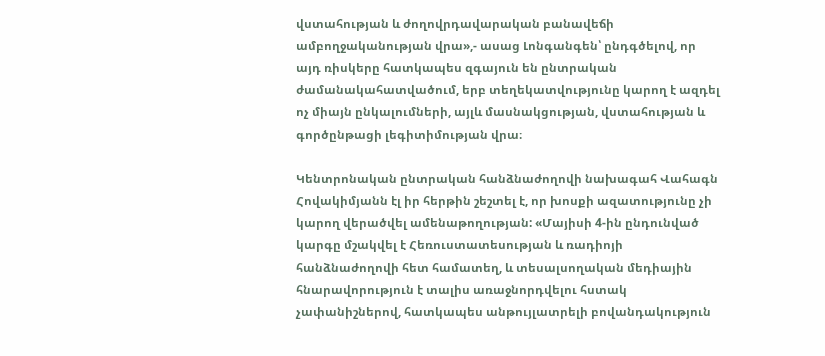վստահության և ժողովրդավարական բանավեճի ամբողջականության վրա»,- ասաց Լոնգանգեն՝ ընդգծելով, որ այդ ռիսկերը հատկապես զգայուն են ընտրական ժամանակահատվածում, երբ տեղեկատվությունը կարող է ազդել ոչ միայն ընկալումների, այլև մասնակցության, վստահության և գործընթացի լեգիտիմության վրա։

Կենտրոնական ընտրական հանձնաժողովի նախագահ Վահագն Հովակիմյանն էլ իր հերթին շեշտել է, որ խոսքի ազատությունը չի կարող վերածվել ամենաթողության: «Մայիսի 4-ին ընդունված կարգը մշակվել է Հեռուստատեսության և ռադիոյի հանձնաժողովի հետ համատեղ, և տեսալսողական մեդիային հնարավորություն է տալիս առաջնորդվելու հստակ չափանիշներով, հատկապես անթույլատրելի բովանդակություն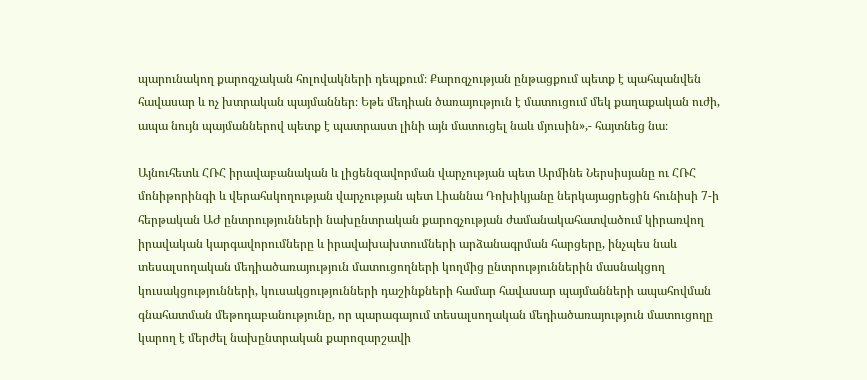պարունակող քարոզչական հոլովակների դեպքում։ Քարոզչության ընթացքում պետք է պահպանվեն հավասար և ոչ խտրական պայմաններ։ Եթե մեդիան ծառայություն է մատուցում մեկ քաղաքական ուժի, ապա նույն պայմաններով պետք է պատրաստ լինի այն մատուցել նաև մյուսին»,- հայտնեց նա։

Այնուհետև ՀՌՀ իրավաբանական և լիցենզավորման վարչության պետ Արմինե Ներսիսյանը ու ՀՌՀ մոնիթորինգի և վերահսկողության վարչության պետ Լիաննա Դոխիկյանը ներկայացրեցին հունիսի 7-ի հերթական ԱԺ ընտրությունների նախընտրական քարոզչության ժամանակահատվածում կիրառվող իրավական կարգավորումները և իրավախախտումների արձանագրման հարցերը, ինչպես նաև տեսալսողական մեդիածառայություն մատուցողների կողմից ընտրություններին մասնակցող կուսակցությունների, կուսակցությունների դաշինքների համար հավասար պայմանների ապահովման գնահատման մեթոդաբանությունը, որ պարագայում տեսալսողական մեդիածառայություն մատուցողը կարող է մերժել նախընտրական քարոզարշավի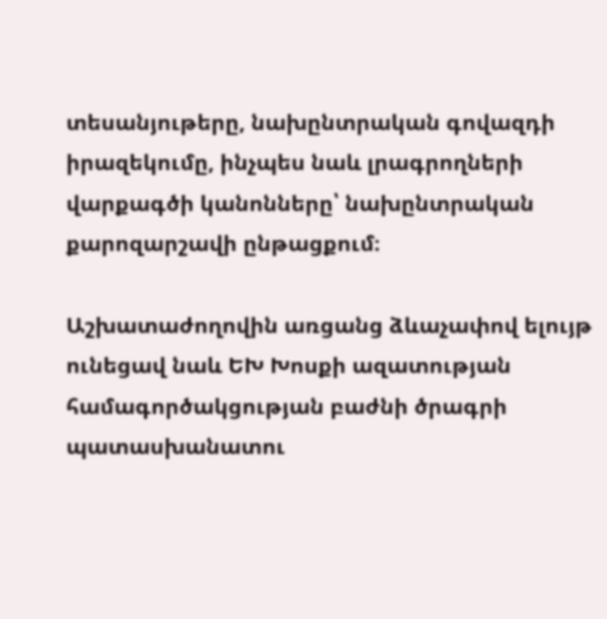տեսանյութերը, նախընտրական գովազդի իրազեկումը, ինչպես նաև լրագրողների վարքագծի կանոնները՝ նախընտրական քարոզարշավի ընթացքում։

Աշխատաժողովին առցանց ձևաչափով ելույթ ունեցավ նաև ԵԽ Խոսքի ազատության համագործակցության բաժնի ծրագրի պատասխանատու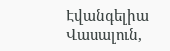Էվանգելիա Վասալուն,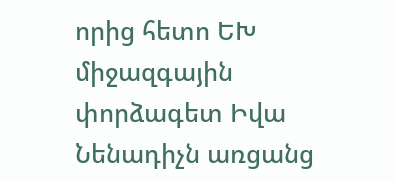որից հետո ԵԽ միջազգային փորձագետ Իվա Նենադիչն առցանց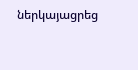ներկայացրեց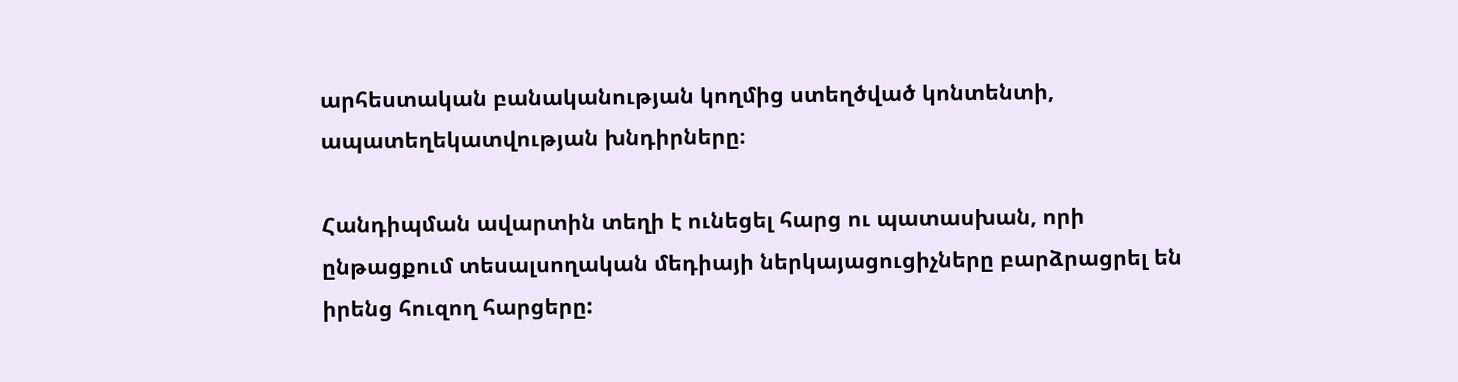արհեստական բանականության կողմից ստեղծված կոնտենտի, ապատեղեկատվության խնդիրները։

Հանդիպման ավարտին տեղի է ունեցել հարց ու պատասխան, որի ընթացքում տեսալսողական մեդիայի ներկայացուցիչները բարձրացրել են իրենց հուզող հարցերը: